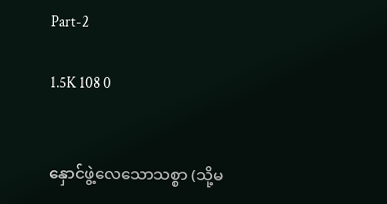Part-2

1.5K 108 0


နှောင်ဖွဲ့လေသောသစ္စာ (သို့မ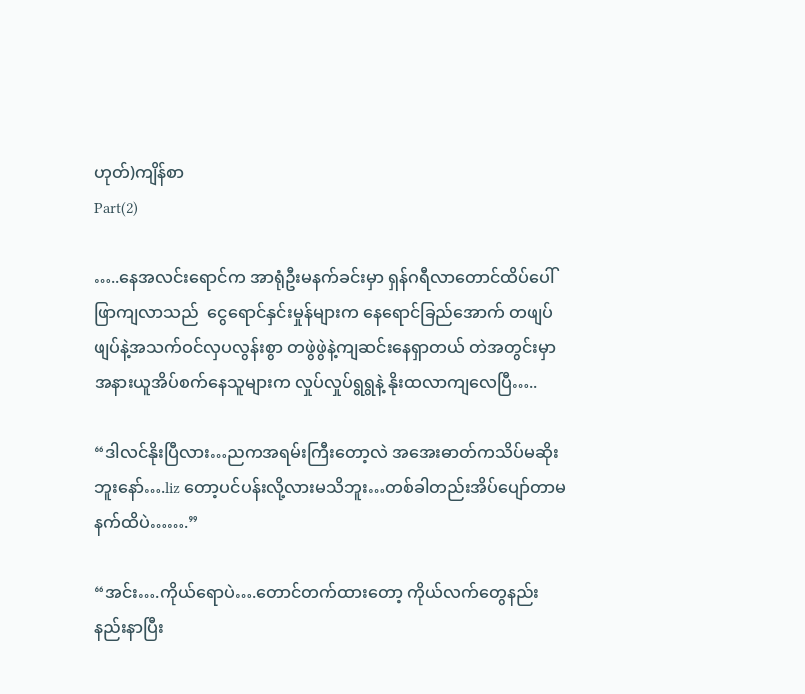ဟုတ်)ကျိန်စာ
Part(2)

…..နေအလင်းရောင်က အာရုံဦးမနက်ခင်းမှာ ရှန်ဂရီလာတောင်ထိပ်ပေါ်ဖြာကျလာသည်  ငွေရောင်နှင်းမှုန်များက နေရောင်ခြည်အောက် တဖျပ်ဖျပ်နဲ့အသက်ဝင်လှပလွန်းစွာ တဖွဲဖွဲနဲ့ကျဆင်းနေရှာတယ် တဲအတွင်းမှာအနားယူအိပ်စက်နေသူများက လှုပ်လှုပ်ရွရွနဲ့ နိုးထလာကျလေပြီ…..

“ဒါလင်နိုးပြီလား…ညကအရမ်းကြီးတော့လဲ အအေးဓာတ်ကသိပ်မဆိုးဘူးနော်….liz တော့ပင်ပန်းလို့လားမသိဘူး…တစ်ခါတည်းအိပ်ပျော်တာမနက်ထိပဲ…….”

“အင်း….ကိုယ်ရောပဲ….တောင်တက်ထားတော့ ကိုယ်လက်တွေနည်းနည်းနာပြီး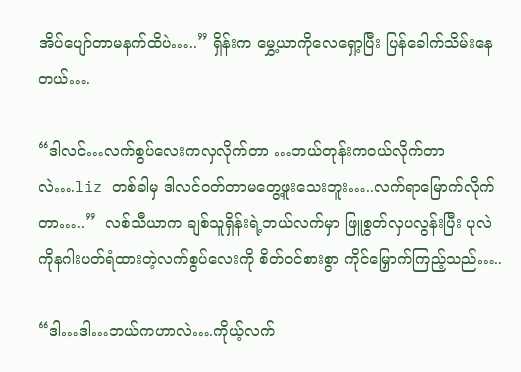အိပ်ပျော်တာမနက်ထိပဲ…..” ရှိန်းက မွှေ့ယာကိုလေရှော့ပြီး ပြန်ခေါက်သိမ်းနေတယ်….

“ဒါလင်…လက်စွပ်လေးကလှလိုက်တာ …ဘယ်တုန်းကဝယ်လိုက်တာလဲ….liz တစ်ခါမှ ဒါလင်ဝတ်တာမတွေ့ဖူးသေးဘူး…..လက်ရာမြောက်လိုက်တာ…..”  လစ်သီယာက ချစ်သူရှိန်းရဲ့ဘယ်လက်မှာ ဖြူစွတ်လှပလွန်းပြီး ပုလဲကိုနဂါးပတ်ရံထားတဲ့လက်စွပ်လေးကို စိတ်ဝင်စားစွာ ကိုင်မြှောက်ကြည့်သည်…..

“ဒါ…ဒါ…ဘယ်ကဟာလဲ….ကိုယ့်လက်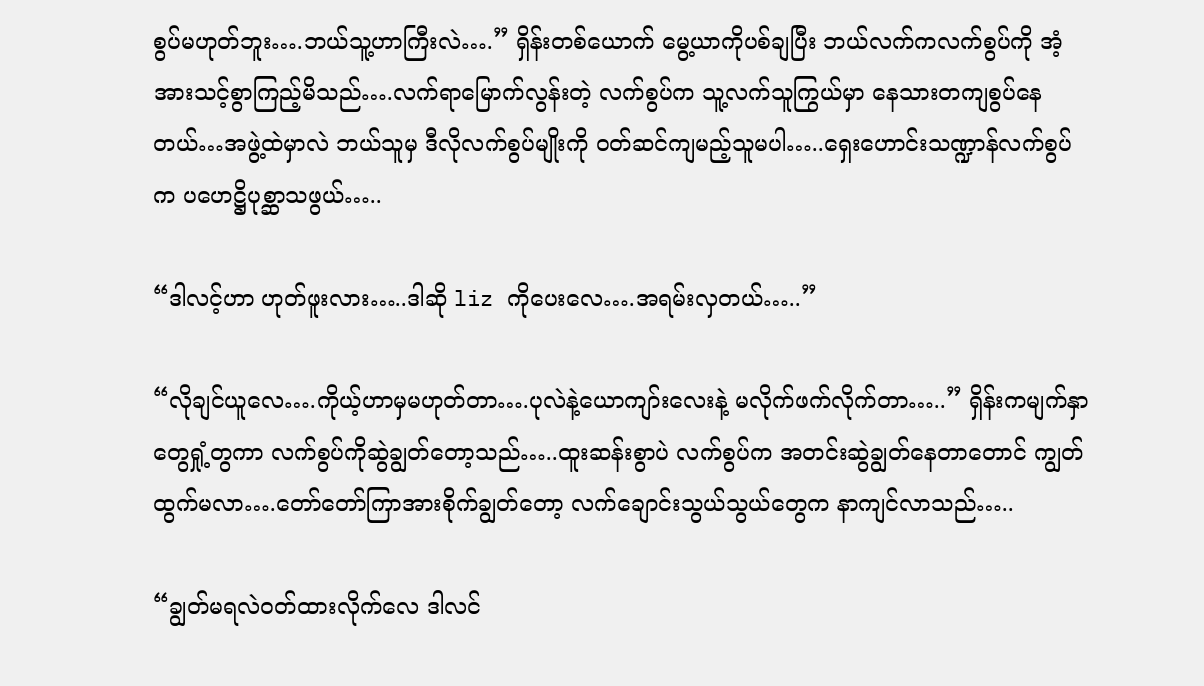စွပ်မဟုတ်ဘူး….ဘယ်သူ့ဟာကြီးလဲ….” ရှိန်းတစ်ယောက် မွေ့ယာကိုပစ်ချပြီး ဘယ်လက်ကလက်စွပ်ကို အံ့အားသင့်စွာကြည့်မိသည်….လက်ရာမြောက်လွန်းတဲ့ လက်စွပ်က သူ့လက်သူကြွယ်မှာ နေသားတကျစွပ်နေတယ်…အဖွဲ့ထဲမှာလဲ ဘယ်သူမှ ဒီလိုလက်စွပ်မျိုးကို ဝတ်ဆင်ကျမည့်သူမပါ…..ရှေးဟောင်းသဏ္ဍာန်လက်စွပ်က ပဟေဋ္ဌိပုစ္ဆာသဖွယ်…..

“ဒါလင့်ဟာ ဟုတ်ဖူးလား…..ဒါဆို liz ကိုပေးလေ….အရမ်းလှတယ်…..”

“လိုချင်ယူလေ….ကိုယ့်ဟာမှမဟုတ်တာ….ပုလဲနဲ့ယောကျာ်းလေးနဲ့ မလိုက်ဖက်လိုက်တာ…..” ရှိန်းကမျက်နှာတွေရှုံ့တွကာ လက်စွပ်ကိုဆွဲချွတ်တော့သည်…..ထူးဆန်းစွာပဲ လက်စွပ်က အတင်းဆွဲချွတ်နေတာတောင် ကျွတ်ထွက်မလာ….တော်တော်ကြာအားစိုက်ချွတ်တော့ လက်ချောင်းသွယ်သွယ်တွေက နာကျင်လာသည်…..

“ချွတ်မရလဲဝတ်ထားလိုက်လေ ဒါလင်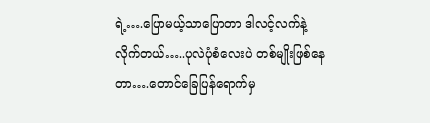ရဲ့….ပြောမယ့်သာပြောတာ ဒါလင့်လက်နဲ့လိုက်တယ်…..ပုလဲပုံစံလေးပဲ တစ်မျိုးဖြစ်နေတာ….တောင်ခြေပြန်ရောက်မှ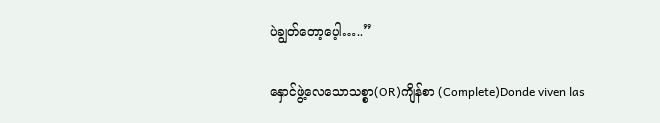ပဲချွတ်တော့ပေ့ါ…..”

နှောင်ဖွဲ့လေသောသစ္စာ(OR)ကျိန်စာ (Complete)Donde viven las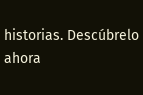historias. Descúbrelo ahora